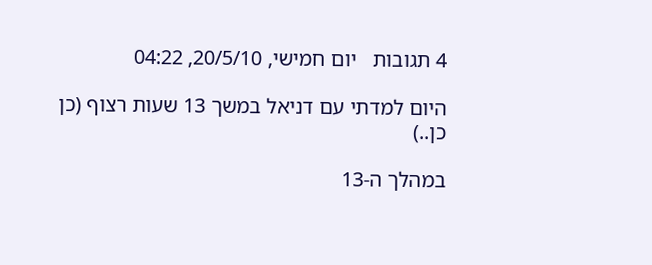4 תגובות   יום חמישי, 20/5/10, 04:22

היום למדתי עם דניאל במשך 13 שעות רצוף (כן כן..)

במהלך ה-13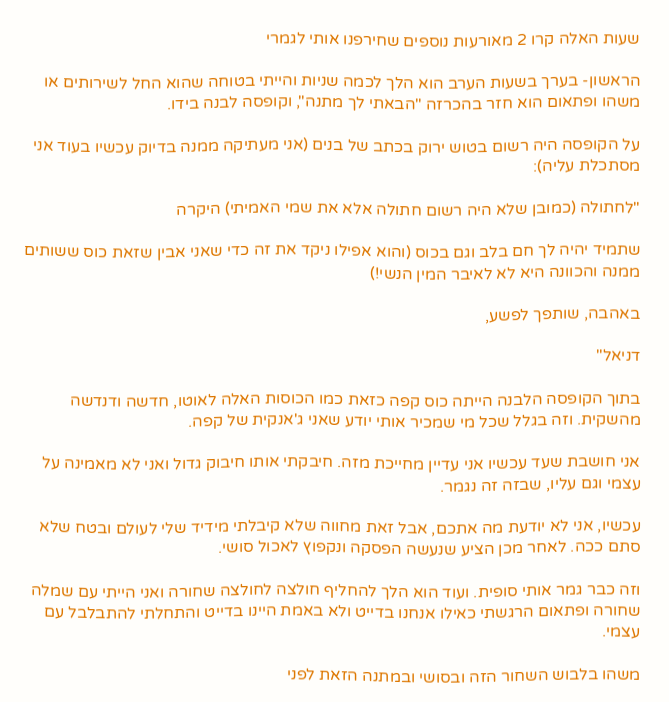שעות האלה קרו 2 מאורעות נוספים שחירפנו אותי לגמרי

הראשון- בערך בשעות הערב הוא הלך לכמה שניות והייתי בטוחה שהוא החל לשירותים או משהו ופתאום הוא חזר בהכרזה "הבאתי לך מתנה", וקופסה לבנה בידו.

על הקופסה היה רשום בטוש ירוק בכתב של בנים (אני מעתיקה ממנה בדיוק עכשיו בעוד אני מסתכלת עליה):

"לחתולה (כמובן שלא היה רשום חתולה אלא את שמי האמיתי) היקרה

שתמיד יהיה לך חם בלב וגם בכוס (והוא אפילו ניקד את זה כדי שאני אבין שזאת כוס ששותים ממנה והכוונה היא לא לאיבר המין הנשי!)

באהבה, שותפך לפשע,

דניאל"

בתוך הקופסה הלבנה הייתה כוס קפה כזאת כמו הכוסות האלה לאוטו, חדשה ודנדשה מהשקית. וזה בגלל שכל מי שמכיר אותי יודע שאני ג'אנקית של קפה.

אני חושבת שעד עכשיו אני עדיין מחייכת מזה. חיבקתי אותו חיבוק גדול ואני לא מאמינה על עצמי וגם עליו, שבזה זה נגמר.

עכשיו, אני לא יודעת מה אתכם, אבל זאת מחווה שלא קיבלתי מידיד שלי לעולם ובטח שלא סתם ככה. לאחר מכן הציע שנעשה הפסקה ונקפוץ לאכול סושי.

וזה כבר גמר אותי סופית. ועוד הוא הלך להחליף חולצה לחולצה שחורה ואני הייתי עם שמלה שחורה ופתאום הרגשתי כאילו אנחנו בדייט ולא באמת היינו בדייט והתחלתי להתבלבל עם עצמי.

משהו בלבוש השחור הזה ובסושי ובמתנה הזאת לפני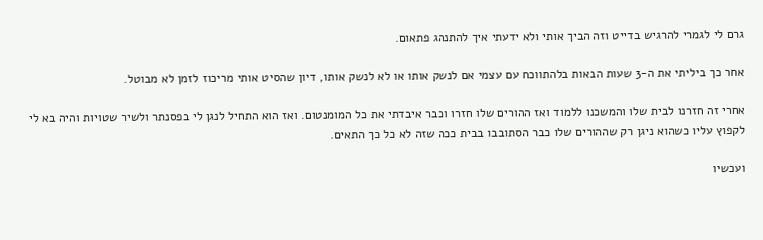גרם לי לגמרי להרגיש בדייט וזה הביך אותי ולא ידעתי איך להתנהג פתאום.

אחר כך ביליתי את ה-3 שעות הבאות בלהתווכח עם עצמי אם לנשק אותו או לא לנשק אותו, דיון שהסיט אותי מריכוז לזמן לא מבוטל.

אחרי זה חזרנו לבית שלו והמשכנו ללמוד ואז ההורים שלו חזרו וכבר איבדתי את כל המומנטום. ואז הוא התחיל לנגן לי בפסנתר ולשיר שטויות והיה בא לי לקפוץ עליו כשהוא ניגן רק שההורים שלו כבר הסתובבו בבית ככה שזה לא כל כך התאים.

ועכשיו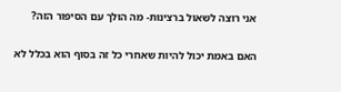אני רוצה לשאול ברצינות- מה הולך עם הסיפור הזה?

האם באמת יכול להיות שאחרי כל זה בסוף הוא בכלל לא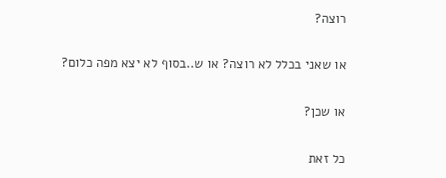רוצה?

או שאני בכלל לא רוצה? או ש..בסוף לא יצא מפה כלום?

או שכן?

כל זאת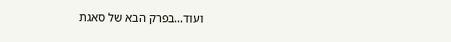ועוד...בפרק הבא של סאגת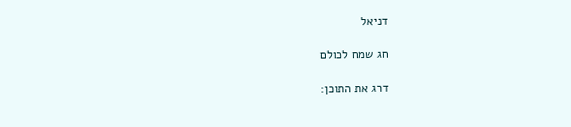דניאל

חג שמח לכולם

דרג את התוכן: